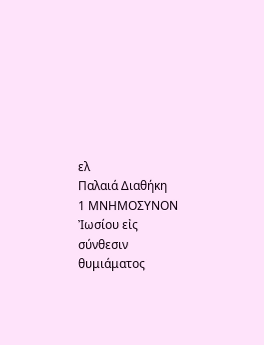ελ
Παλαιά Διαθήκη
1 ΜΝΗΜΟΣΥΝΟΝ Ἰωσίου εἰς σύνθεσιν θυμιάματος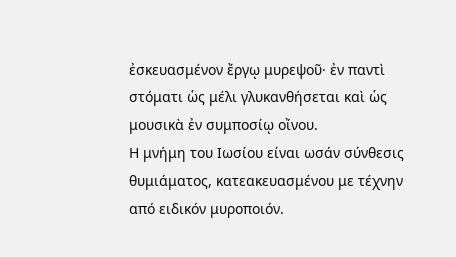ἐσκευασμένον ἔργῳ μυρεψοῦ· ἐν παντὶ στόματι ὡς μέλι γλυκανθήσεται καὶ ὡς μουσικὰ ἐν συμποσίῳ οἴνου.
Η μνήμη του Ιωσίου είναι ωσάν σύνθεσις θυμιάματος, κατεακευασμένου με τέχνην από ειδικόν μυροποιόν.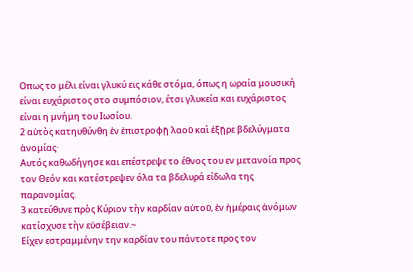Οπως το μέλι είναι γλυκύ εις κάθε στόμα, όπως η ωραία μουσική είναι ευχάριστος στο συμπόσιον, έτσι γλυκεία και ευχάριστος είναι η μνήμη του Ιωσίου.
2 αὐτὸς κατηυθύνθη ἐν ἐπιστροφῇ λαοῦ καὶ ἐξῇρε βδελύγματα ἀνομίας·
Αυτός καθωδήγησε και επέστρεψε το έθνος του εν μετανοία προς τον Θεόν και κατέστρεψεν όλα τα βδελυρά είδωλα της παρανομίας.
3 κατεύθυνε πρὸς Κύριον τὴν καρδίαν αὐτοῦ, ἐν ἡμέραις ἀνόμων κατίσχυσε τὴν εὐσέβειαν.~
Είχεν εστραμμένην την καρδίαν του πάντοτε προς τον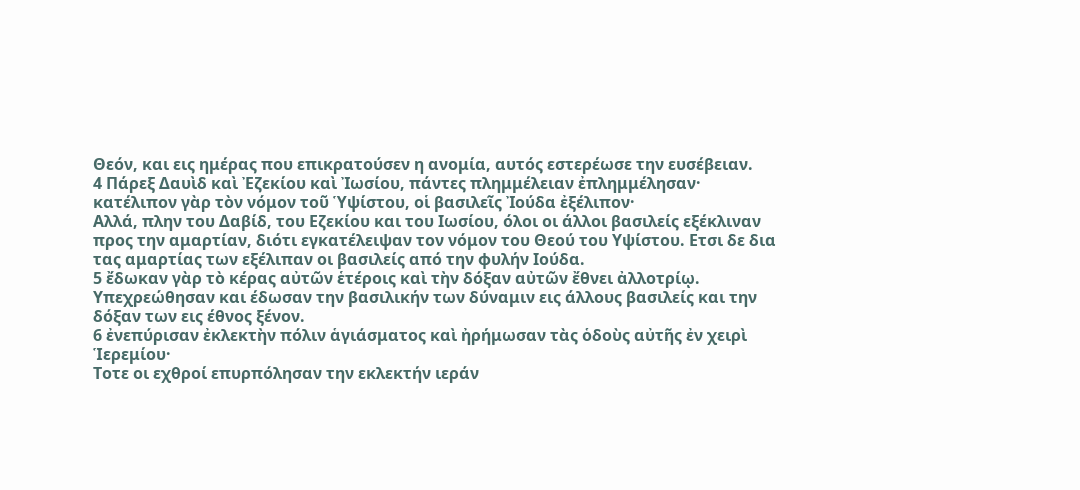Θεόν, και εις ημέρας που επικρατούσεν η ανομία, αυτός εστερέωσε την ευσέβειαν.
4 Πάρεξ Δαυὶδ καὶ Ἐζεκίου καὶ Ἰωσίου, πάντες πλημμέλειαν ἐπλημμέλησαν· κατέλιπον γὰρ τὸν νόμον τοῦ Ὑψίστου, οἱ βασιλεῖς Ἰούδα ἐξέλιπον·
Αλλά, πλην του Δαβίδ, του Εζεκίου και του Ιωσίου, όλοι οι άλλοι βασιλείς εξέκλιναν προς την αμαρτίαν, διότι εγκατέλειψαν τον νόμον του Θεού του Υψίστου. Ετσι δε δια τας αμαρτίας των εξέλιπαν οι βασιλείς από την φυλήν Ιούδα.
5 ἔδωκαν γὰρ τὸ κέρας αὐτῶν ἑτέροις καὶ τὴν δόξαν αὐτῶν ἔθνει ἀλλοτρίῳ.
Υπεχρεώθησαν και έδωσαν την βασιλικήν των δύναμιν εις άλλους βασιλείς και την δόξαν των εις έθνος ξένον.
6 ἐνεπύρισαν ἐκλεκτὴν πόλιν ἁγιάσματος καὶ ἠρήμωσαν τὰς ὁδοὺς αὐτῆς ἐν χειρὶ Ἱερεμίου·
Τοτε οι εχθροί επυρπόλησαν την εκλεκτήν ιεράν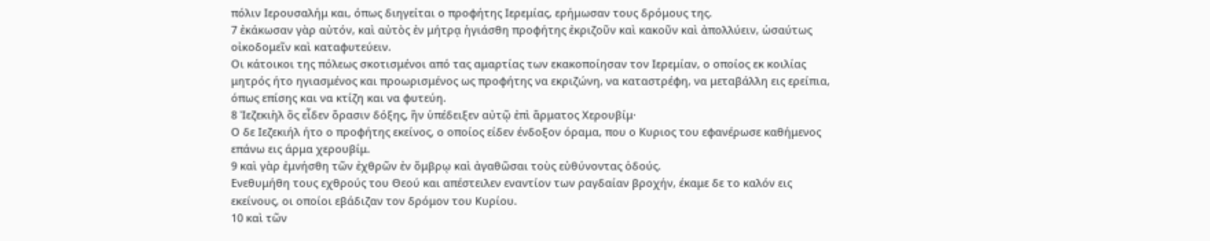πόλιν Ιερουσαλήμ και, όπως διηγείται ο προφήτης Ιερεμίας, ερήμωσαν τους δρόμους της.
7 ἐκάκωσαν γὰρ αὐτόν, καὶ αὐτὸς ἐν μήτρᾳ ἡγιάσθη προφήτης ἐκριζοῦν καὶ κακοῦν καὶ ἀπολλύειν, ὡσαύτως οἰκοδομεῖν καὶ καταφυτεύειν.
Οι κάτοικοι της πόλεως σκοτισμένοι από τας αμαρτίας των εκακοποίησαν τον Ιερεμίαν, ο οποίος εκ κοιλίας μητρός ήτο ηγιασμένος και προωρισμένος ως προφήτης να εκριζώνη, να καταστρέφη, να μεταβάλλη εις ερείπια, όπως επίσης και να κτίζη και να φυτεύη.
8 Ἰεζεκιὴλ ὃς εἶδεν ὅρασιν δόξης, ἣν ὑπέδειξεν αὐτῷ ἐπὶ ἅρματος Χερουβίμ·
Ο δε Ιεζεκιήλ ήτο ο προφήτης εκείνος, ο οποίος είδεν ένδοξον όραμα, που ο Κυριος του εφανέρωσε καθήμενος επάνω εις άρμα χερουβίμ.
9 καὶ γὰρ ἐμνήσθη τῶν ἐχθρῶν ἐν ὄμβρῳ καὶ ἀγαθῶσαι τοὺς εὐθύνοντας ὁδούς.
Ενεθυμήθη τους εχθρούς του Θεού και απέστειλεν εναντίον των ραγδαίαν βροχήν, έκαμε δε το καλόν εις εκείνους, οι οποίοι εβάδιζαν τον δρόμον του Κυρίου.
10 καὶ τῶν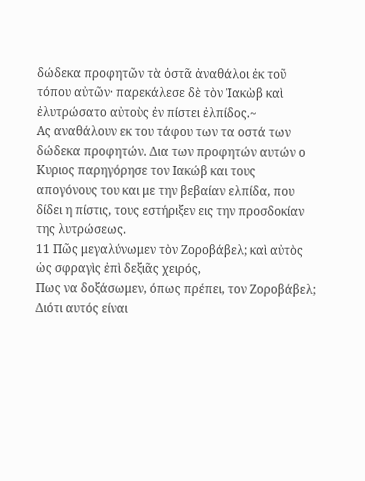δώδεκα προφητῶν τὰ ὀστᾶ ἀναθάλοι ἐκ τοῦ τόπου αὐτῶν· παρεκάλεσε δὲ τὸν Ἰακὼβ καὶ ἐλυτρώσατο αὐτοὺς ἐν πίστει ἐλπίδος.~
Ας αναθάλουν εκ του τάφου των τα οστά των δώδεκα προφητών. Δια των προφητών αυτών ο Κυριος παρηγόρησε τον Ιακώβ και τους απογόνους του και με την βεβαίαν ελπίδα, που δίδει η πίστις, τους εστήριξεν εις την προσδοκίαν της λυτρώσεως.
11 Πῶς μεγαλύνωμεν τὸν Ζοροβάβελ; καὶ αὐτὸς ὡς σφραγὶς ἐπὶ δεξιᾶς χειρός,
Πως να δοξάσωμεν, όπως πρέπει, τον Ζοροβάβελ; Διότι αυτός είναι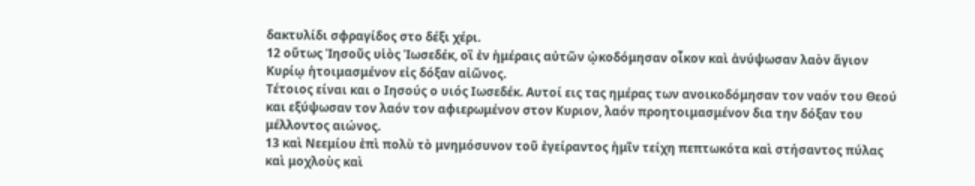δακτυλίδι σφραγίδος στο δέξι χέρι.
12 οὕτως Ἰησοῦς υἱὸς Ἰωσεδέκ, οἳ ἐν ἡμέραις αὐτῶν ᾠκοδόμησαν οἶκον καὶ ἀνύψωσαν λαὸν ἅγιον Κυρίῳ ἡτοιμασμένον εἰς δόξαν αἰῶνος.
Τέτοιος είναι και ο Ιησούς ο υιός Ιωσεδέκ. Αυτοί εις τας ημέρας των ανοικοδόμησαν τον ναόν του Θεού και εξύψωσαν τον λαόν τον αφιερωμένον στον Κυριον, λαόν προητοιμασμένον δια την δόξαν του μέλλοντος αιώνος.
13 καὶ Νεεμίου ἐπὶ πολὺ τὸ μνημόσυνον τοῦ ἐγείραντος ἡμῖν τείχη πεπτωκότα καὶ στήσαντος πύλας καὶ μοχλοὺς καὶ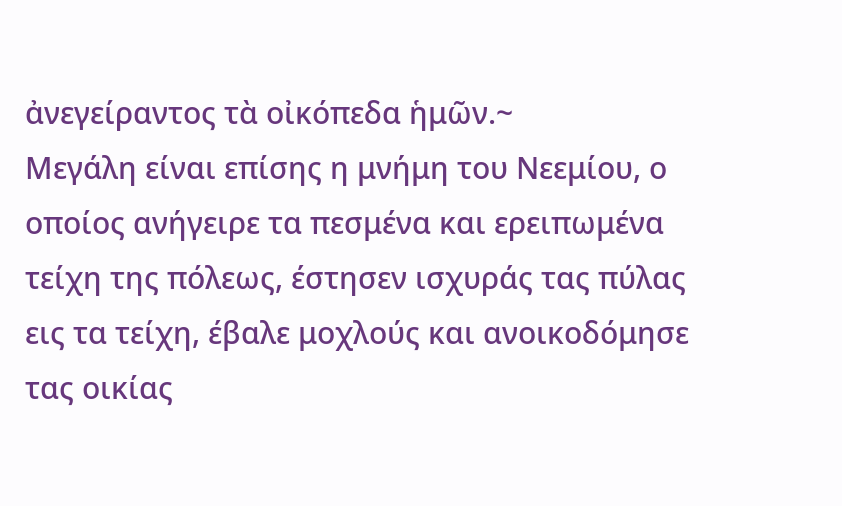ἀνεγείραντος τὰ οἰκόπεδα ἡμῶν.~
Μεγάλη είναι επίσης η μνήμη του Νεεμίου, ο οποίος ανήγειρε τα πεσμένα και ερειπωμένα τείχη της πόλεως, έστησεν ισχυράς τας πύλας εις τα τείχη, έβαλε μοχλούς και ανοικοδόμησε τας οικίας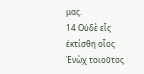μας.
14 Οὐδὲ εἷς ἐκτίσθη οἷος Ἐνὼχ τοιοῦτος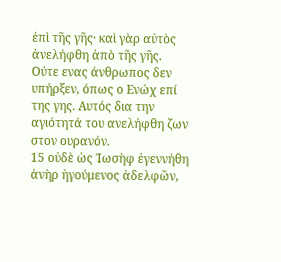ἐπὶ τῆς γῆς· καὶ γὰρ αὐτὸς ἀνελήφθη ἀπὸ τῆς γῆς.
Ούτε ενας άνθρωπος δεν υπήρξεν, όπως ο Ενώχ επί της γης. Αυτός δια την αγιότητά του ανελήφθη ζων στον ουρανόν.
15 οὐδὲ ὡς Ἰωσὴφ ἐγεννήθη ἀνὴρ ἡγούμενος ἀδελφῶν,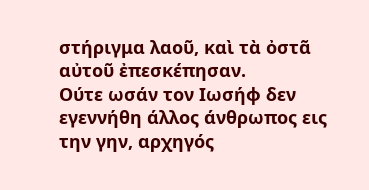στήριγμα λαοῦ, καὶ τὰ ὀστᾶ αὐτοῦ ἐπεσκέπησαν.
Ούτε ωσάν τον Ιωσήφ δεν εγεννήθη άλλος άνθρωπος εις την γην, αρχηγός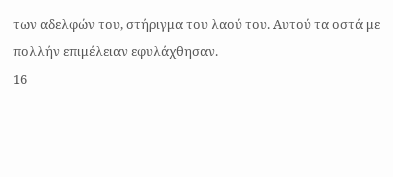των αδελφών του, στήριγμα του λαού του. Αυτού τα οστά με πολλήν επιμέλειαν εφυλάχθησαν.
16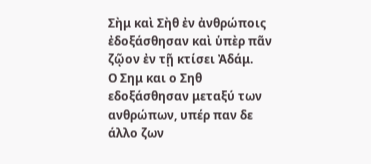Σὴμ καὶ Σὴθ ἐν ἀνθρώποις ἐδοξάσθησαν καὶ ὑπὲρ πᾶν ζῷον ἐν τῇ κτίσει Ἀδάμ.
Ο Σημ και ο Σηθ εδοξάσθησαν μεταξύ των ανθρώπων, υπέρ παν δε άλλο ζων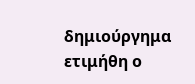δημιούργημα ετιμήθη ο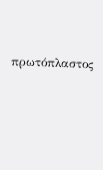πρωτόπλαστος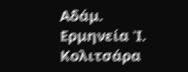Αδάμ.
Ερμηνεία Ἰ. Κολιτσάρα